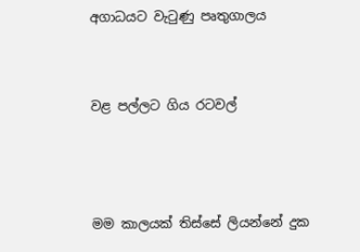අගාධයට වැටුණු පෘතුගාලය


වළ පල්ලට ගිය රටවල්



මම කාලයක් තිස්සේ ලියන්නේ දුක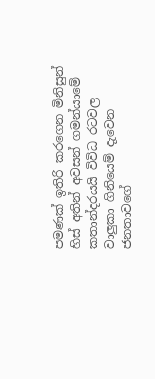පමණක් ඉතිරි කරගෙන මිනිසුන් හිස් අතින් අවසන් ගමන්යාමේ කතාන්දරයයි විවිධ රටවල වාලුකා ගිනියෙම් දැවෙන ජනතාවගේ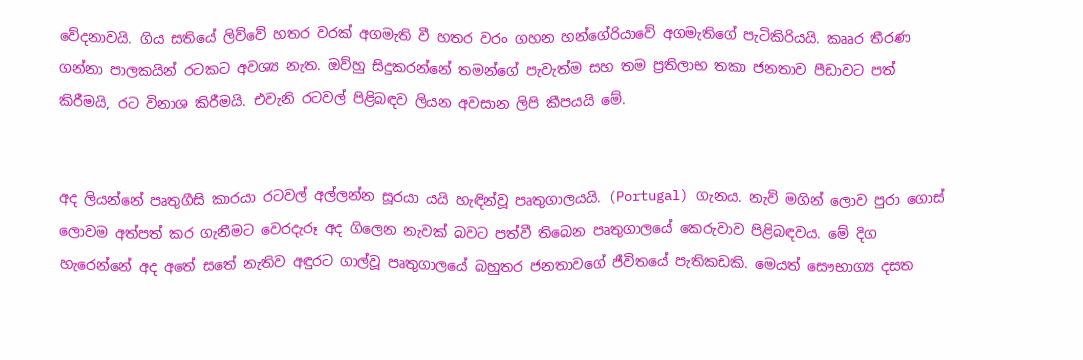වේදනාවයි. ගිය සතියේ ලිව්වේ හතර වරක් අගමැති වී හතර වරං ගහන හන්ගේරියාවේ අගමැතිගේ පැටිකිරියයි. කෲර තීරණ ගන්නා පාලකයින් රටකට අවශ්‍ය නැත. ඔව්හු සිදුකරන්නේ තමන්ගේ පැවැත්ම සහ තම ප්‍රතිලාභ තකා ජනතාව පීඩාවට පත් කිරීමයි, රට විනාශ කිරීමයි. එවැනි රටවල් පිළිබඳව ලියන අවසාන ලිපි කීපයයි මේ.


අද ලියන්නේ පෘතුගීසි කාරයා රටවල් අල්ලන්න සූරයා යයි හැඳින්වූ පෘතුගාලයයි. (Portugal) ගැනය. නැව් මගින් ලොව පුරා ගොස් ලොවම අත්පත් කර ගැනීමට වෙරදැරූ අද ගිලෙන නැවක් බවට පත්වී තිබෙන පෘතුගාලයේ කෙරුවාව පිළිබඳවය. මේ දිග හැරෙන්නේ අද අතේ සතේ නැතිව අඳුරට ගාල්වූ පෘතුගාලයේ බහුතර ජනතාවගේ ජීවිතයේ පැතිකඩකි. මෙයත් සෞභාග්‍ය දසත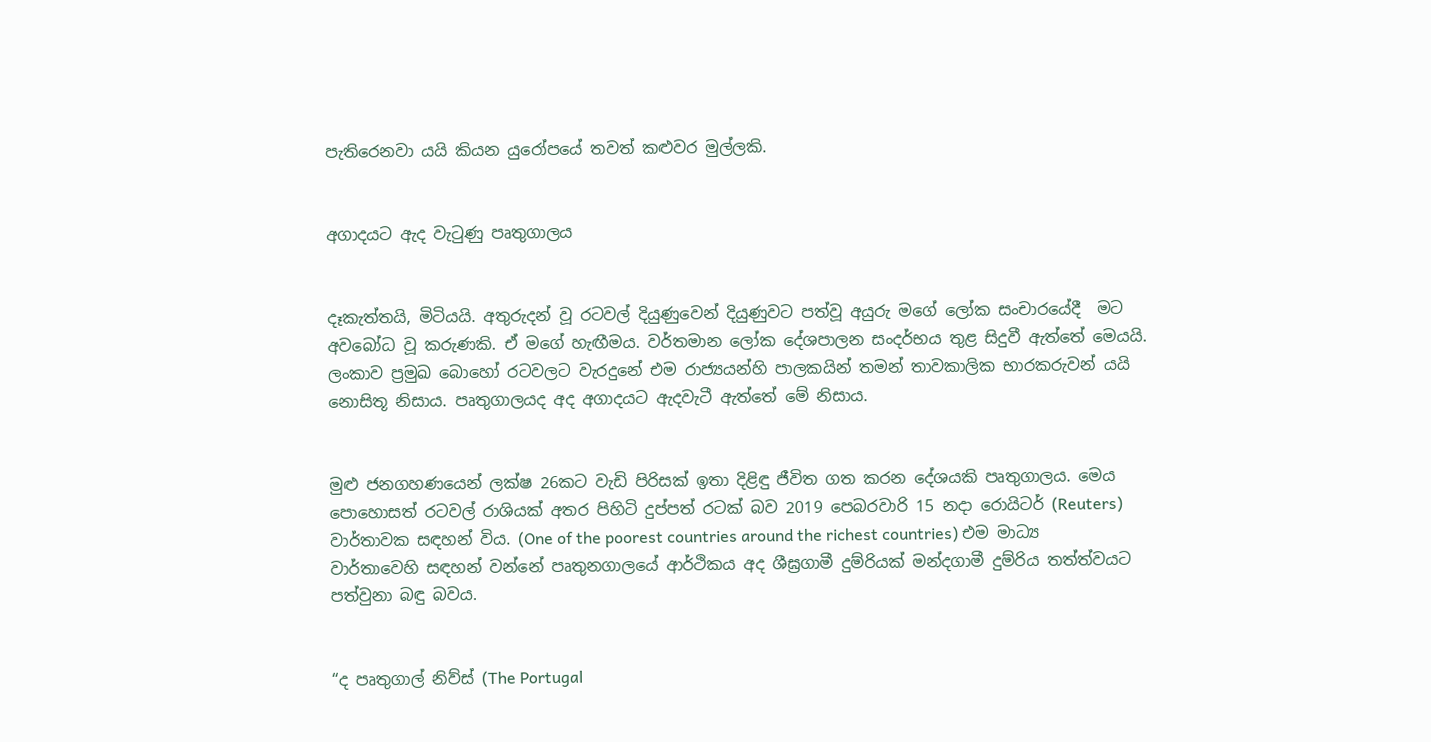පැතිරෙනවා යයි කියන යුරෝපයේ තවත් කළුවර මුල්ලකි.


අගාදයට ඇද වැටුණු පෘතුගාලය


දෑකැත්තයි, මිටියයි. අතුරුදන් වූ රටවල් දියුණුවෙන් දියුණුවට පත්වූ අයුරු මගේ ලෝක සංචාරයේදී  මට අවබෝධ වූ කරුණකි. ඒ මගේ හැඟීමය. වර්තමාන ලෝක දේශපාලන සංදර්භය තුළ සිදුවී ඇත්තේ මෙයයි. ලංකාව ප්‍රමුඛ බොහෝ රටවලට වැරදුනේ එම රාජ්‍යයන්හි පාලකයින් තමන් තාවකාලික භාරකරුවන් යයි නොසිතූ නිසාය. පෘතුගාලයද අද අගාදයට ඇදවැටී ඇත්තේ මේ නිසාය.


මුළු ජනගහණයෙන් ලක්ෂ 26කට වැඩි පිරිසක් ඉතා දිළිඳු ජීවිත ගත කරන දේශයකි පෘතුගාලය. මෙය පොහොසත් රටවල් රාශියක් අතර පිහිටි දුප්පත් රටක් බව 2019 පෙබරවාරි 15 නදා රොයිටර් (Reuters) වාර්තාවක සඳහන් විය. (One of the poorest countries around the richest countries) එම මාධ්‍ය වාර්තාවෙහි සඳහන් වන්නේ පෘතුනගාලයේ ආර්ථිකය අද ශීඝ්‍රගාමී දුම්රියක් මන්දගාමී දුම්රිය තත්ත්වයට පත්වුනා බඳු බවය.


“ද පෘතුගාල් නිව්ස් (The Portugal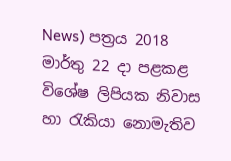News) පත්‍රය 2018 මාර්තු 22 දා පළකළ විශේෂ ලිපියක නිවාස හා රැකියා නොමැතිව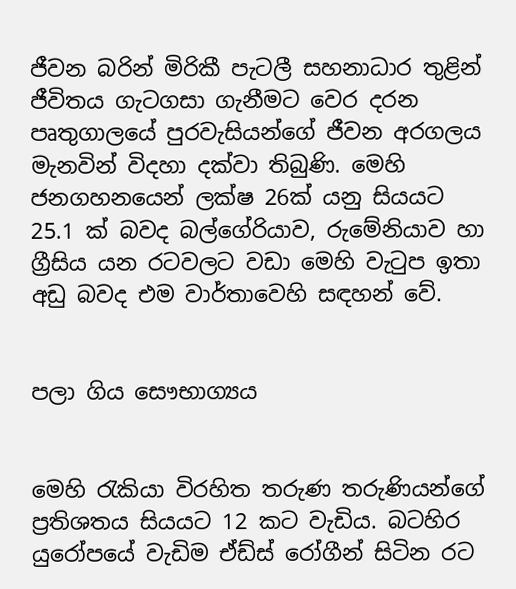ජීවන බරින් මිරිකී පැටලී සහනාධාර තුළින් ජීවිතය ගැටගසා ගැනීමට වෙර දරන පෘතුගාලයේ පුරවැසියන්ගේ ජීවන අරගලය මැනවින් විදහා දක්වා තිබුණි. මෙහි ජනගහනයෙන් ලක්ෂ 26ක් යනු සියයට 25.1 ක් බවද බල්ගේරියාව, රුමේනියාව හා ග්‍රීසිය යන රටවලට වඩා මෙහි වැටුප ඉතා අඩු බවද එම වාර්තාවෙහි සඳහන් වේ.


පලා ගිය සෞභාග්‍යය


මෙහි රැකියා විරහිත තරුණ තරුණියන්ගේ ප්‍රතිශතය සියයට 12 කට වැඩිය. බටහිර යුරෝපයේ වැඩිම ඒඩ්ස් රෝගීන් සිටින රට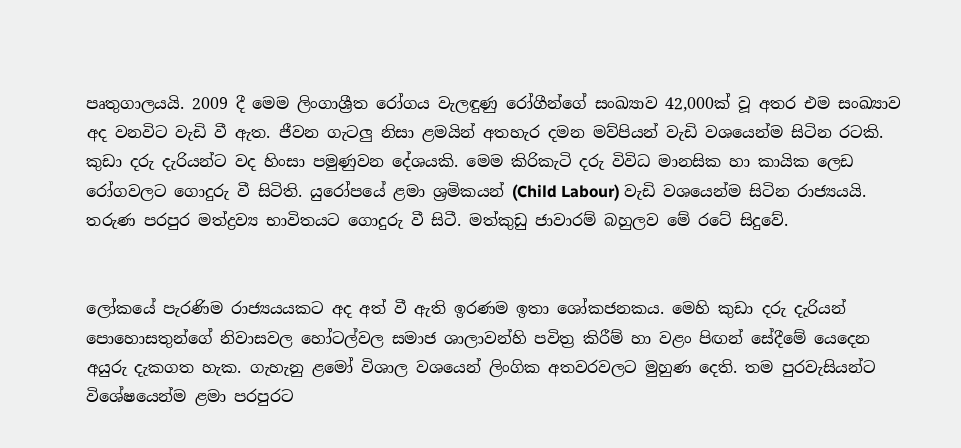පෘතුගාලයයි. 2009 දී මෙම ලිංගාශ්‍රීත රෝගය වැලඳුණු රෝගීන්ගේ සංඛ්‍යාව 42,000ක් වූ අතර එම සංඛ්‍යාව අද වනවිට වැඩි වී ඇත. ජීවන ගැටලු නිසා ළමයින් අතහැර දමන මව්පියන් වැඩි වශයෙන්ම සිටින රටකි. කුඩා දරු දැරියන්ට වද හිංසා පමුණුවන දේශයකි. මෙම කිරිකැටි දරු විවිධ මානසික හා කායික ලෙඩ රෝගවලට ගොදුරු වී සිටිති. යුරෝපයේ ළමා ශ්‍රමිකයන් (Child Labour) වැඩි වශයෙන්ම සිටින රාජ්‍යයයි. තරුණ පරපුර මත්ද්‍රව්‍ය භාවිතයට ගොදුරු වී සිටී. මත්කුඩු ජාවාරම් බහුලව මේ රටේ සිදුවේ.


ලෝකයේ පැරණිම රාජ්‍යයයකට අද අත් වී ඇති ඉරණම ඉතා ශෝකජනකය. මෙහි කුඩා දරු දැරියන් පොහොසතුන්ගේ නිවාසවල හෝටල්වල සමාජ ශාලාවන්හි පවිත්‍ර කිරීම් හා වළං පිඟන් සේදීමේ යෙදෙන අයුරු දැකගත හැක. ගැහැනු ළමෝ විශාල වශයෙන් ලිංගික අතවරවලට මුහුණ දෙති. තම පුරවැසියන්ට විශේෂයෙන්ම ළමා පරපුරට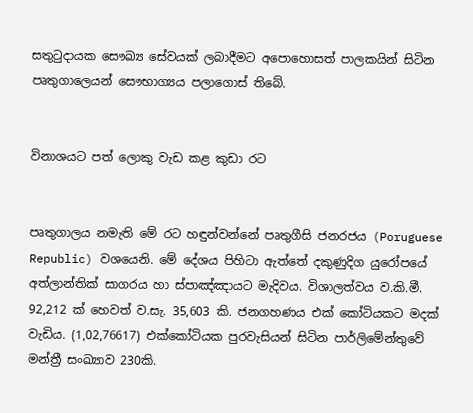සතුටුදායක සෞඛ්‍ය සේවයක් ලබාදීමට අපොහොසත් පාලකයින් සිටින පෘතුගාලෙයන් සෞභාග්‍යය පලාගොස් තිබේ.


විනාශයට පත් ලොකු වැඩ කළ කුඩා රට


පෘතුගාලය නමැති මේ රට හඳුන්වන්නේ පෘතුගීසි ජනරජය (Poruguese Republic) වශයෙනි. මේ දේශය පිහිටා ඇත්තේ දකුණුදිග යුරෝපයේ අත්ලාන්තික් සාගරය හා ස්පාඤ්ඤායට මැදිවය. විශාලත්වය ව.කි.මී. 92,212 ක් හෙවත් ව.සැ. 35,603 කි. ජනගහණය එක් කෝටියකට මදක් වැඩිය. (1,02,76617) එක්කෝටියක පුරවැසියන් සිටින පාර්ලිමේන්තුවේ මන්ත්‍රී සංඛ්‍යාව 230කි.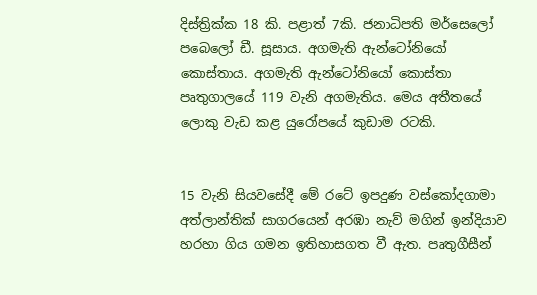දිස්ත්‍රික්ක 18 කි. පළාත් 7කි. ජනාධිපති මර්සෙලෝ පබෙලෝ ඩී. සූසාය. අගමැති ඇන්ටෝනියෝ කොස්තාය. අගමැති ඇන්ටෝනියෝ කොස්තා පෘතුගාලයේ 119 වැනි අගමැතිය. මෙය අතීතයේ ලොකු වැඩ කළ යුරෝපයේ කුඩාම රටකි.


15 වැනි සියවසේදී මේ රටේ ඉපදුණ වස්කෝදගාමා අත්ලාන්තික් සාගරයෙන් අරඹා නැව් මගින් ඉන්දියාව හරහා ගිය ගමන ඉතිහාසගත වී ඇත. පෘතුගීසීන්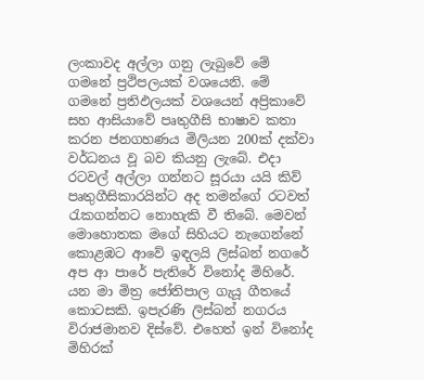ලංකාවද අල්ලා ගනු ලැබුවේ මේ ගමනේ ප්‍රථිපලයක් වශයෙනි. මේ ගමනේ ප්‍රතිඵලයක් වශයෙන් අප්‍රිකාවේ සහ ආසියාවේ පෘතුගීසි භාෂාව කතා කරන ජනගහණය මිලියන 200ක් දක්වා වර්ධනය වූ බව කියනු ලැබේ. එදා රටවල් අල්ලා ගන්නට සූරයා යයි කිව් පෘතුගීසිකාරයින්ට අද තමන්ගේ රටවත් රැකගන්නට නොහැකි වී තිබේ. මෙවන් මොහොතක මගේ සිහියට නැගෙන්නේ කොළඹට ආවේ ඉඳලයි ලිස්බන් නගරේ අප ආ පාරේ පැතිරේ විනෝද මිහිරේ. යන මා මිත්‍ර ජෝතිපාල ගැයූ ගීතයේ කොටසකි. ඉපැරණි ලිස්බන් නගරය විරාජමානව දිස්වේ. එහෙත් ඉන් විනෝද මිහිරක්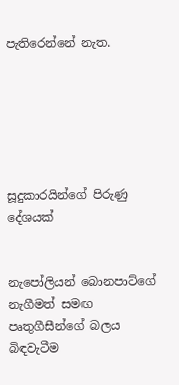පැතිරෙන්නේ නැත.






සූදුකාරයින්ගේ පිරුණු දේශයක්


නැපෝලියන් බොනපාට්ගේ නැගීමත් සමඟ පෘතුගීසීන්ගේ බලය බිඳවැටීම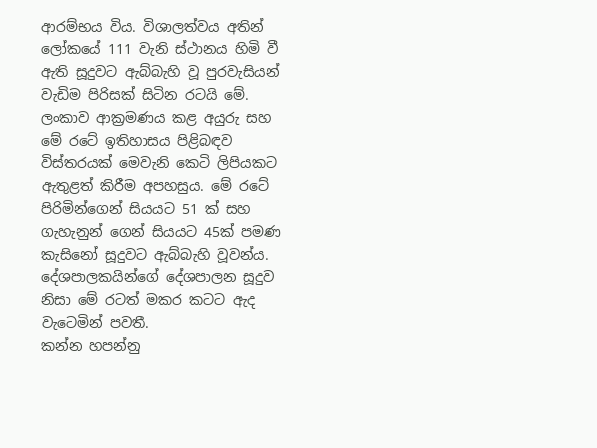ආරම්භය විය. විශාලත්වය අතින් ලෝකයේ 111 වැනි ස්ථානය හිමි වී ඇති සූදුවට ඇබ්බැහි වූ පුරවැසියන් වැඩිම පිරිසක් සිටින රටයි මේ. ලංකාව ආක්‍රමණය කළ අයුරු සහ මේ රටේ ඉතිහාසය පිළිබඳව විස්තරයක් මෙවැනි කෙටි ලිපියකට ඇතුළත් කිරීම අපහසුය. මේ රටේ පිරිමින්ගෙන් සියයට 51 ක් සහ ගැහැනුන් ගෙන් සියයට 45ක් පමණ කැසිනෝ සූදුවට ඇබ්බැහි වූවන්ය. දේශපාලකයින්ගේ දේශපාලන සූදුව නිසා මේ රටත් මකර කටට ඇද වැටෙමින් පවතී.
කන්න හපන්නු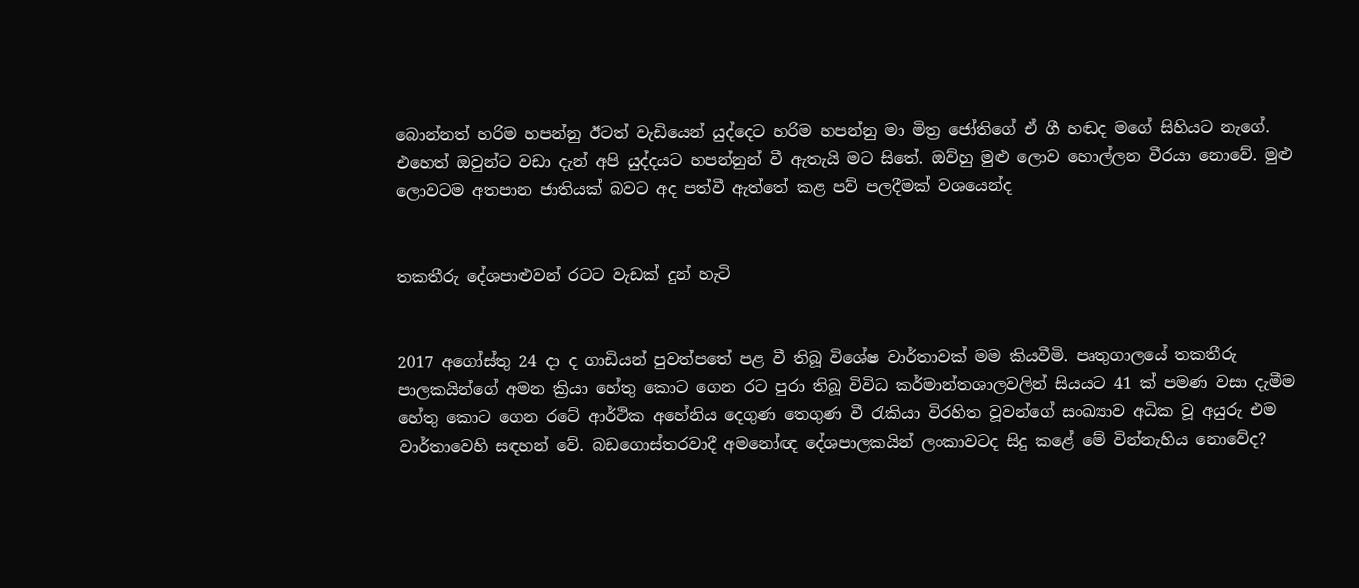බොන්නත් හරිම හපන්නු ඊටත් වැඩියෙන් යුද්දෙට හරිම හපන්නු මා මිත්‍ර ජෝතිගේ ඒ ගී හඬද මගේ සිහියට නැගේ. එහෙත් ඔවුන්ට වඩා දැන් අපි යුද්දයට හපන්නුන් වී ඇතැයි මට සිතේ. ඔව්හු මුළු ලොව හොල්ලන වීරයා නොවේ. මුළු ලොවටම අතපාන ජාතියක් බවට අද පත්වී ඇත්තේ කළ පව් පලදීමක් වශයෙන්ද


තකතීරු දේශපාළුවන් රටට වැඩක් දුන් හැටි


2017 අගෝස්තු 24 දා ද ගාඩියන් පුවත්පතේ පළ වී තිබූ විශේෂ වාර්තාවක් මම කියවීමි. පෘතුගාලයේ තකතීරු පාලකයින්ගේ අමන ක්‍රියා හේතු කොට ගෙන රට පුරා තිබූ විවිධ කර්මාන්තශාලවලින් සියයට 41 ක් පමණ වසා දැමීම හේතු කොට ගෙන රටේ ආර්ථික අහේනිය දෙගුණ තෙගුණ වී රැකියා විරහිත වූවන්ගේ සංඛ්‍යාව අධික වූ අයුරු එම වාර්තාවෙහි සඳහන් වේ. බඩගොස්තරවාදී අමනෝඥ දේශපාලකයින් ලංකාවටද සිදු කළේ මේ වින්නැහිය නොවේද?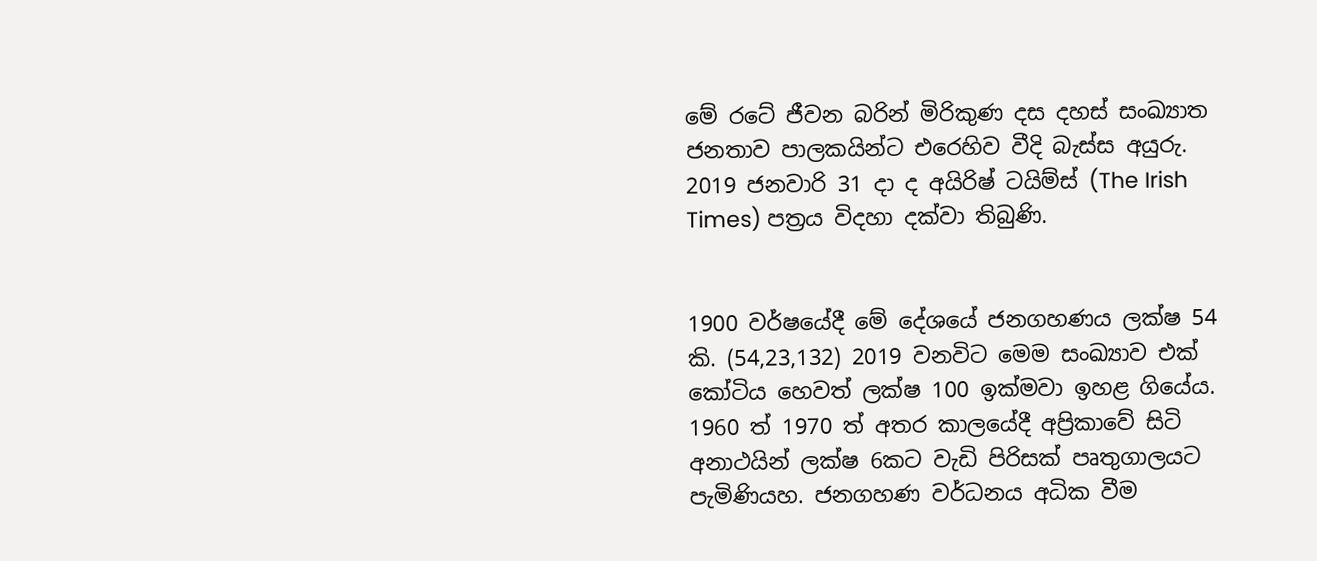මේ රටේ ජීවන බරින් මිරිකුණ දස දහස් සංඛ්‍යාත ජනතාව පාලකයින්ට එරෙහිව වීදි බැස්ස අයුරු. 2019 ජනවාරි 31 දා ද අයිරිෂ් ටයිම්ස් (The Irish Times) පත්‍රය විදහා දක්වා තිබුණි.


1900 වර්ෂයේදී මේ දේශයේ ජනගහණය ලක්ෂ 54 කි. (54,23,132) 2019 වනවිට මෙම සංඛ්‍යාව එක් කෝටිය හෙවත් ලක්ෂ 100 ඉක්මවා ඉහළ ගියේය. 1960 ත් 1970 ත් අතර කාලයේදී අප්‍රිකාවේ සිටි අනාථයින් ලක්ෂ 6කට වැඩි පිරිසක් පෘතුගාලයට පැමිණියහ. ජනගහණ වර්ධනය අධික වීම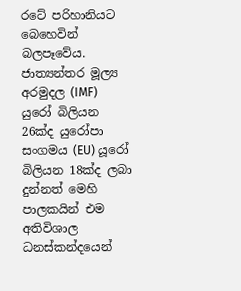රටේ පරිහානියට බෙහෙවින් බලපෑවේය. ජාත්‍යන්තර මූල්‍ය අරමුදල (IMF) යුරෝ බිලියන 26ක්ද යුරෝපා සංගමය (EU) යූරෝ බිලියන 18ක්ද ලබා දුන්නත් මෙහි පාලකයින් එම අතිවිශාල ධනස්කන්දයෙන්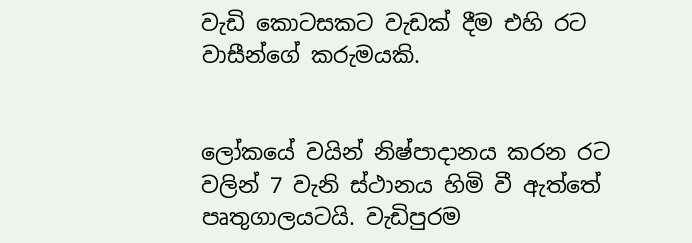වැඩි කොටසකට වැඩක් දීම එහි රට වාසීන්ගේ කරුමයකි.


ලෝකයේ වයින් නිෂ්පාදානය කරන රට වලින් 7 වැනි ස්ථානය හිමි වී ඇත්තේ පෘතුගාලයටයි. වැඩිපුරම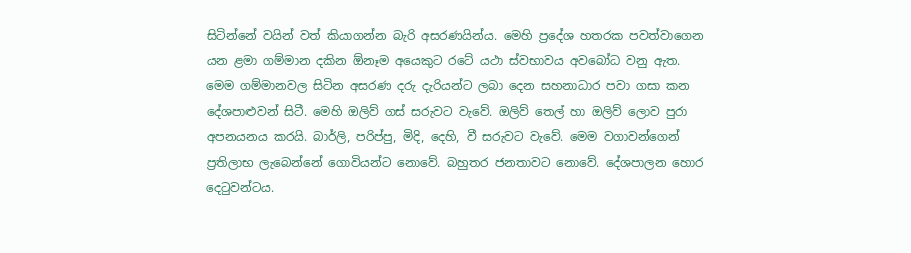සිටින්නේ වයින් වත් කියාගන්න බැරි අසරණයින්ය. මෙහි ප්‍රදේශ හතරක පවත්වාගෙන යන ළමා ගම්මාන දකින ඕනෑම අයෙකුට රටේ යථා ස්වභාවය අවබෝධ වනු ඇත. මෙම ගම්මානවල සිටින අසරණ දරු දැරියන්ට ලබා දෙන සහනාධාර පවා ගසා කන දේශපාළුවන් සිටී. මෙහි ඔලිව් ගස් සරුවට වැවේ. ඔලිව් තෙල් හා ඔලිව් ලොව පුරා අපනයනය කරයි. බාර්ලි, පරිප්පු, මිදි, දෙහි, වී සරුවට වැවේ. මෙම වගාවන්ගෙන් ප්‍රතිලාභ ලැබෙන්නේ ගොවියන්ට නොවේ. බහුතර ජනතාවට නොවේ. දේශපාලන හොර දෙටුවන්ටය.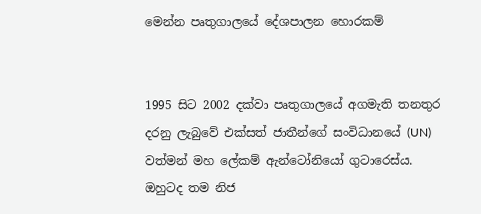මෙන්න පෘතුගාලයේ දේශපාලන හොරකම්


1995 සිට 2002 දක්වා පෘතුගාලයේ අගමැති තනතුර දරනු ලැබුවේ එක්සත් ජාතීන්ගේ සංවිධානයේ (UN) වත්මන් මහ ලේකම් ඇන්ටෝනියෝ ගුටාරෙස්ය. ඔහුටද තම නිජ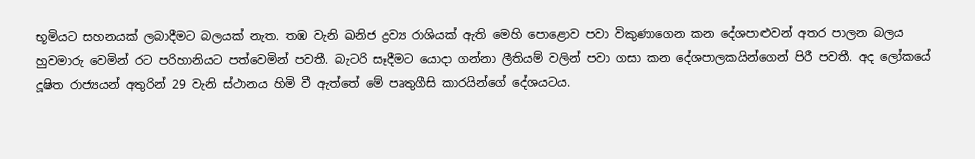භූමියට සහනයක් ලබාදීමට බලයක් නැත. තඹ වැනි ඛනිජ ද්‍රව්‍ය රාශියක් ඇති මෙහි පොළොව පවා විකුණාගෙන කන දේශපාළුවන් අතර පාලන බලය හුවමාරු වෙමින් රට පරිහානියට පත්වෙමින් පවතී. බැටරි සෑදීමට යොදා ගන්නා ලීතියම් වලින් පවා ගසා කන දේශපාලකයින්ගෙන් පිරී පවතී. අද ලෝකයේ දූෂිත රාජ්‍යයන් අතුරින් 29 වැනි ස්ථානය හිමි වී ඇත්තේ මේ පෘතුගීසි කාරයින්ගේ දේශයටය.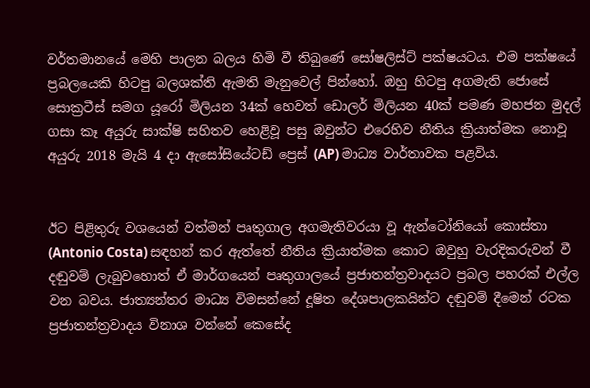වර්තමානයේ මෙහි පාලන බලය හිමි වී තිබුණේ සෝෂලිස්ට් පක්ෂයටය. එම පක්ෂයේ ප්‍රබලයෙකි හිටපු බලශක්ති ඇමති මැනුවෙල් පින්හෝ. ඔහු හිටපු අගමැති ජොසේ සොක්‍රටීස් සමග යූරෝ මිලියන 34ක් හෙවත් ඩොලර් මිලියන 40ක් පමණ මහජන මුදල් ගසා කෑ අයුරු සාක්ෂි සහිතව හෙළිවූ පසු ඔවුන්ට එරෙහිව නීතිය ක්‍රියාත්මක නොවූ අයුරු 2018 මැයි 4 දා ඇසෝසියේටඩ් ප්‍රෙස් (AP) මාධ්‍ය වාර්තාවක පළවිය.


ඊට පිළිතුරු වශයෙන් වත්මන් පෘතුගාල අගමැතිවරයා වූ ඇන්ටෝනියෝ කොස්තා (Antonio Costa) සඳහන් කර ඇත්තේ නීතිය ක්‍රියාත්මක කොට ඔවුහු වැරදිකරුවන් වී දඬුවම් ලැබුවහොත් ඒ මාර්ගයෙන් පෘතුගාලයේ ප්‍රජාතන්ත්‍රවාදයට ප්‍රබල පහරක් එල්ල වන බවය. ජාත්‍යන්තර මාධ්‍ය විමසන්නේ දූෂිත දේශපාලකයින්ට දඬුවම් දීමෙන් රටක ප්‍රජාතන්ත්‍රවාදය විනාශ වන්නේ කෙසේද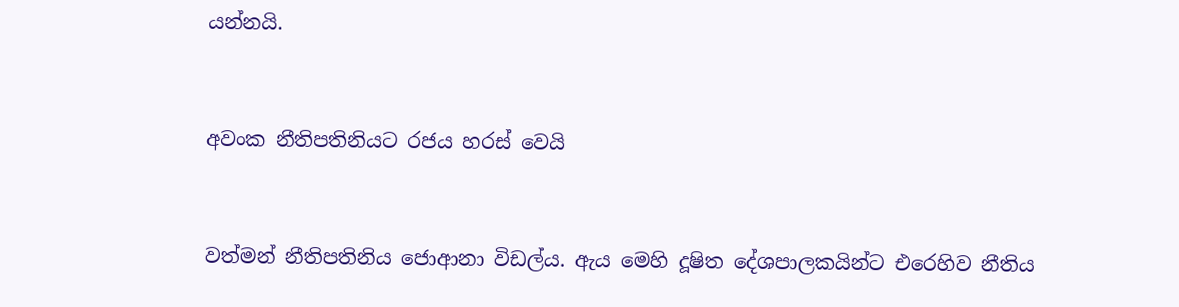යන්නයි.


අවංක නීතිපතිනියට රජය හරස් වෙයි


වත්මන් නීතිපතිනිය ජොආනා විඩල්ය. ඇය මෙහි දූෂිත දේශපාලකයින්ට එරෙහිව නීතිය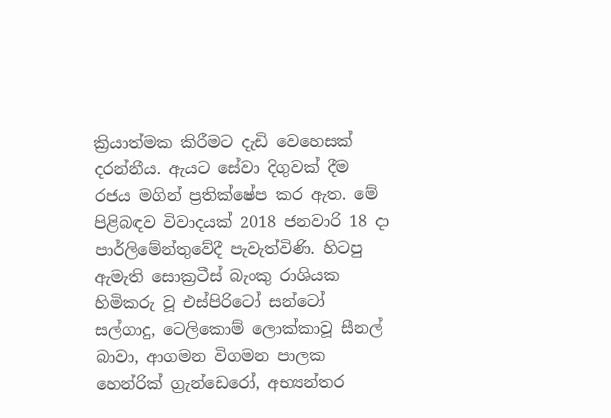ක්‍රියාත්මක කිරීමට දැඩි වෙහෙසක් දරන්නීය. ඇයට සේවා දිගුවක් දීම රජය මගින් ප්‍රතික්ෂේප කර ඇත. මේ පිළිබඳව විවාදයක් 2018 ජනවාරි 18 දා පාර්ලිමේන්තුවේදී පැවැත්විණි. හිටපු ඇමැති සොක්‍රටීස් බැංකු රාශියක හිමිකරු වූ එස්පිරිටෝ සන්ටෝ සල්ගාදු, ටෙලිකොම් ලොක්කාවූ සීනල් බාවා, ආගමන විගමන පාලක හෙන්රික් ග්‍රැන්ඩෙරෝ, අභ්‍යන්තර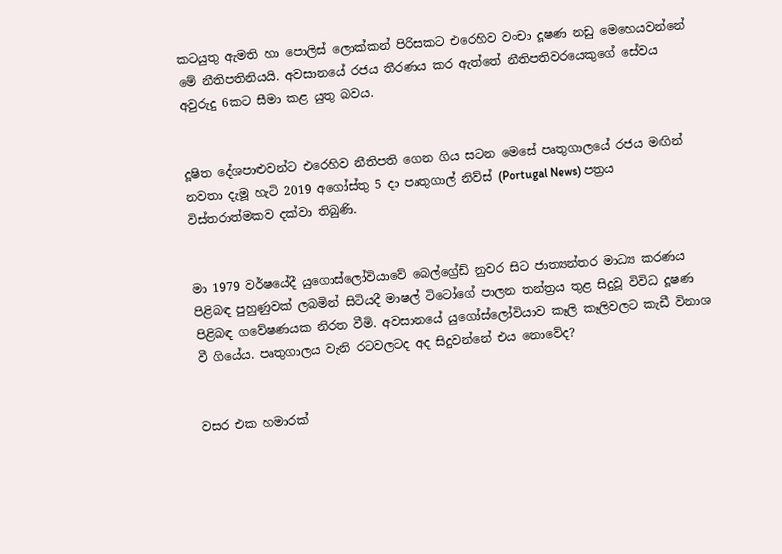කටයුතු ඇමති හා පොලිස් ලොක්කන් පිරිසකට එරෙහිව වංචා දූෂණ නඩු මෙහෙයවන්නේ මේ නීතිපතිනියයි. අවසානයේ රජය තීරණය කර ඇත්තේ නීතිපතිවරයෙකුගේ සේවය අවුරුදු 6කට සීමා කළ යුතු බවය.


දූෂිත දේශපාළුවන්ට එරෙහිව නීතිපති ගෙන ගිය සටන මෙසේ පෘතුගාලයේ රජය මඟින් නවතා දැමූ හැටි 2019 අගෝස්තු 5 දා පෘතුගාල් නිව්ස් (Portugal News) පත්‍රය විස්තරාත්මකව දක්වා තිබුණි.


මා 1979 වර්ෂයේදී යුගොස්ලෝවියාවේ බෙල්ග්‍රේඩ් නුවර සිට ජාත්‍යන්තර මාධ්‍ය කරණය පිළිබඳ පුහුණුවක් ලබමින් සිටියදී මාෂල් ටිටෝගේ පාලන තන්ත්‍රය තුළ සිදුවූ විවිධ දූෂණ පිළිබඳ ගවේෂණයක නිරත වීමි. අවසානයේ යුගෝස්ලෝවියාව කෑලි කෑලිවලට කැඩී විනාශ වී ගියේය. පෘතුගාලය වැනි රටවලටද අද සිදුවන්නේ එය නොවේද?


වසර එක හමාරක්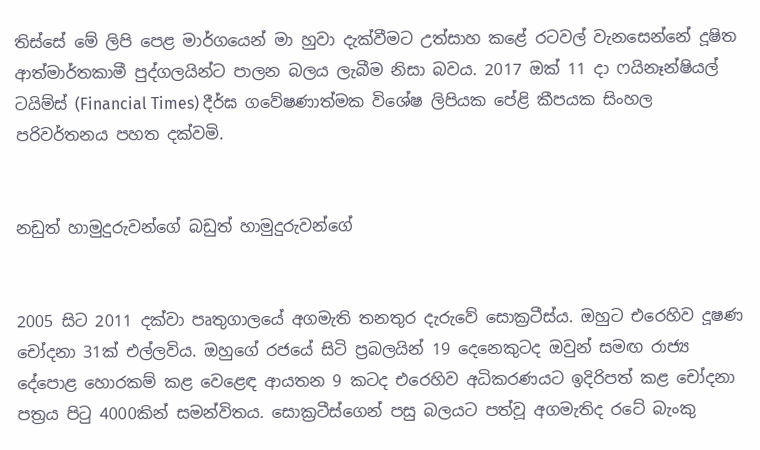තිස්සේ මේ ලිපි පෙළ මාර්ගයෙන් මා හුවා දැක්වීමට උත්සාහ කළේ රටවල් වැනසෙන්නේ දූෂිත ආත්මාර්තකාමී පුද්ගලයින්ට පාලන බලය ලැබීම නිසා බවය. 2017 ඔක් 11 දා ෆයිනෑන්ෂියල් ටයිම්ස් (Financial Times) දීර්ඝ ගවේෂණාත්මක විශේෂ ලිපියක පේළි කීපයක සිංහල පරිවර්තනය පහත දක්වමි.


නඩුත් හාමුදුරුවන්ගේ බඩුත් හාමුදුරුවන්ගේ


2005 සිට 2011 දක්වා පෘතුගාලයේ අගමැති තනතුර දැරුවේ සොක්‍රටීස්ය. ඔහුට එරෙහිව දූෂණ චෝදනා 31ක් එල්ලවිය. ඔහුගේ රජයේ සිටි ප්‍රබලයින් 19 දෙනෙකුටද ඔවුන් සමඟ රාජ්‍ය දේපොළ හොරකම් කළ වෙළෙඳ ආයතන 9 කටද එරෙහිව අධිකරණයට ඉදිරිපත් කළ චෝදනා පත්‍රය පිටු 4000කින් සමන්විතය. සොක්‍රටීස්ගෙන් පසු බලයට පත්වූ අගමැතිද රටේ බැංකු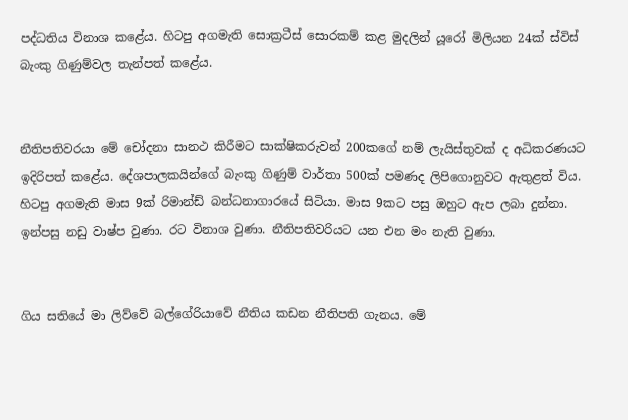පද්ධතිය විනාශ කළේය. හිටපු අගමැති සොක්‍රටීස් සොරකම් කළ මුදලින් යූරෝ මිලියන 24ක් ස්විස් බැංකු ගිණුම්වල තැන්පත් කළේය.


නීතිපතිවරයා මේ චෝදනා සානථ කිරීමට සාක්ෂිකරුවන් 200කගේ නම් ලැයිස්තුවක් ද අධිකරණයට ඉදිරිපත් කළේය. දේශපාලකයින්ගේ බැංකු ගිණුම් වාර්තා 500ක් පමණද ලිපිගොනුවට ඇතුළත් විය. හිටපු අගමැති මාස 9ක් රිමාන්ඩ් බන්ධනාගාරයේ සිටියා. මාස 9කට පසු ඔහුට ඇප ලබා දුන්නා. ඉන්පසු නඩු වාෂ්ප වුණා. රට විනාශ වුණා. නීතිපතිවරියට යන එන මං නැති වුණා.


ගිය සතියේ මා ලිව්වේ බල්ගේරියාවේ නීතිය කඩන නීතිපති ගැනය. මේ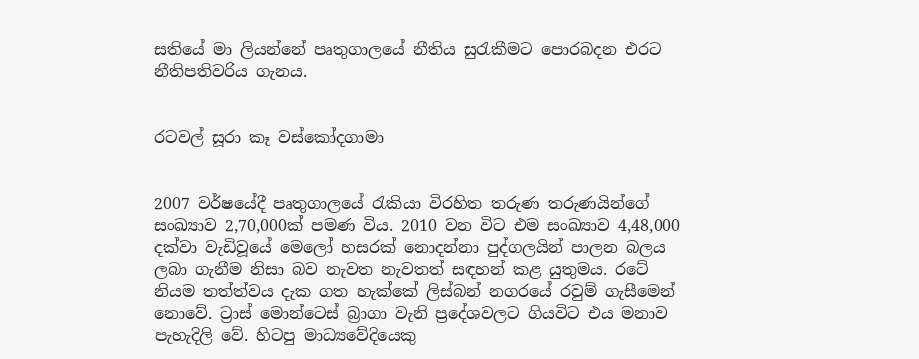සතියේ මා ලියන්නේ පෘතුගාලයේ නීතිය සුරැකීමට පොරබදන එරට නීතිපතිවරිය ගැනය.


රටවල් සූරා කෑ වස්කෝදගාමා


2007 වර්ෂයේදී පෘතුගාලයේ රැකියා විරහිත තරුණ තරුණයින්ගේ සංඛ්‍යාව 2,70,000ක් පමණ විය. 2010 වන විට එම සංඛ්‍යාව 4,48,000 දක්වා වැඩිවූයේ මෙලෝ හසරක් නොදන්නා පුද්ගලයින් පාලන බලය ලබා ගැනීම නිසා බව නැවත නැවතත් සඳහන් කළ යුතුමය. රටේ නියම තත්ත්වය දැක ගත හැක්කේ ලිස්බන් නගරයේ රවුම් ගැසීමෙන් නොවේ. ට්‍රාස් මොන්ටෙස් බ්‍රාගා වැනි ප්‍රදේශවලට ගියවිට එය මනාව පැහැදිලි වේ. හිටපු මාධ්‍යවේදියෙකු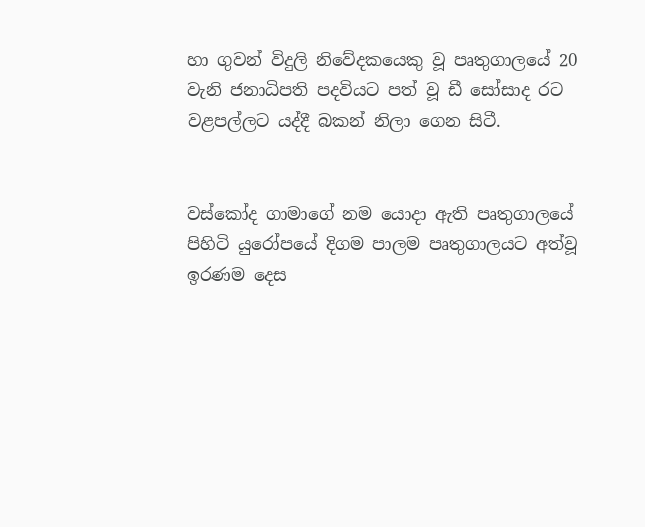හා ගුවන් විදුලි නිවේදකයෙකු වූ පෘතුගාලයේ 20 වැනි ජනාධිපති පදවියට පත් වූ ඩී සෝසාද රට වළපල්ලට යද්දී බකන් නිලා ගෙන සිටී.


වස්කෝද ගාමාගේ නම යොදා ඇති පෘතුගාලයේ පිහිටි යුරෝපයේ දිගම පාලම පෘතුගාලයට අත්වූ ඉරණම දෙස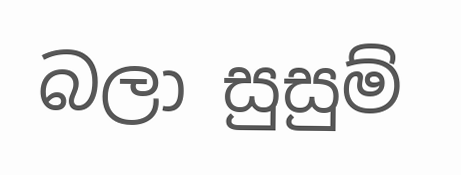බලා සුසුම්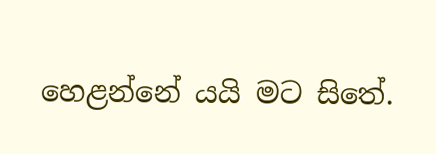හෙළන්නේ යයි මට සිතේ.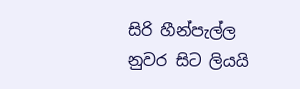සිරි හීන්පැල්ල
නුවර සිට ලියයි